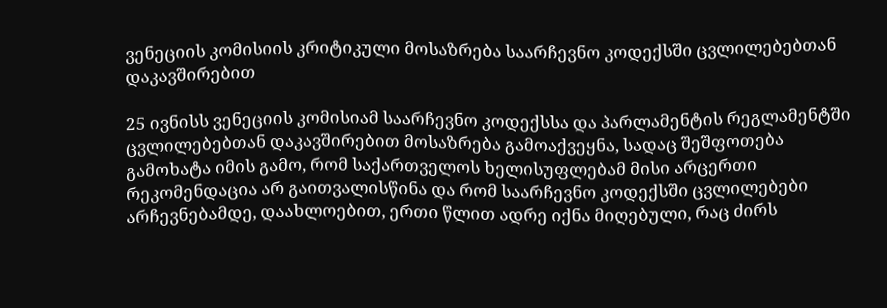ვენეციის კომისიის კრიტიკული მოსაზრება საარჩევნო კოდექსში ცვლილებებთან დაკავშირებით

25 ივნისს ვენეციის კომისიამ საარჩევნო კოდექსსა და პარლამენტის რეგლამენტში ცვლილებებთან დაკავშირებით მოსაზრება გამოაქვეყნა, სადაც შეშფოთება გამოხატა იმის გამო, რომ საქართველოს ხელისუფლებამ მისი არცერთი რეკომენდაცია არ გაითვალისწინა და რომ საარჩევნო კოდექსში ცვლილებები არჩევნებამდე, დაახლოებით, ერთი წლით ადრე იქნა მიღებული, რაც ძირს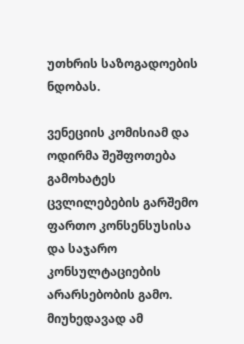უთხრის საზოგადოების ნდობას.

ვენეციის კომისიამ და ოდირმა შეშფოთება გამოხატეს ცვლილებების გარშემო ფართო კონსენსუსისა და საჯარო კონსულტაციების არარსებობის გამო. მიუხედავად ამ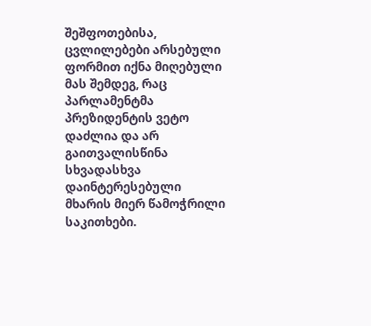შეშფოთებისა, ცვლილებები არსებული ფორმით იქნა მიღებული მას შემდეგ, რაც პარლამენტმა პრეზიდენტის ვეტო დაძლია და არ გაითვალისწინა სხვადასხვა დაინტერესებული მხარის მიერ წამოჭრილი საკითხები.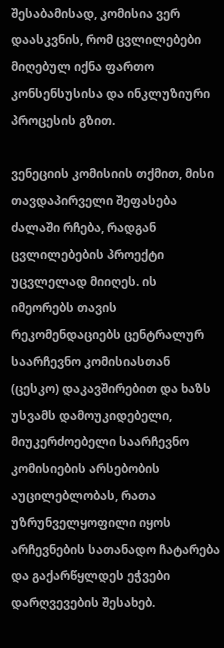შესაბამისად, კომისია ვერ დაასკვნის, რომ ცვლილებები მიღებულ იქნა ფართო კონსენსუსისა და ინკლუზიური პროცესის გზით.

ვენეციის კომისიის თქმით, მისი თავდაპირველი შეფასება ძალაში რჩება, რადგან ცვლილებების პროექტი უცვლელად მიიღეს. ის იმეორებს თავის რეკომენდაციებს ცენტრალურ საარჩევნო კომისიასთან (ცესკო) დაკავშირებით და ხაზს უსვამს დამოუკიდებელი, მიუკერძოებელი საარჩევნო კომისიების არსებობის აუცილებლობას, რათა უზრუნველყოფილი იყოს არჩევნების სათანადო ჩატარება და გაქარწყლდეს ეჭვები დარღვევების შესახებ.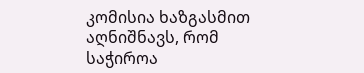კომისია ხაზგასმით აღნიშნავს, რომ საჭიროა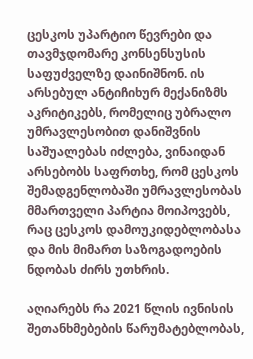ცესკოს უპარტიო წევრები და თავმჯდომარე კონსენსუსის საფუძველზე დაინიშნონ. ის არსებულ ანტიჩიხურ მექანიზმს აკრიტიკებს, რომელიც უბრალო უმრავლესობით დანიშვნის საშუალებას იძლება, ვინაიდან არსებობს საფრთხე, რომ ცესკოს შემადგენლობაში უმრავლესობას მმართველი პარტია მოიპოვებს, რაც ცესკოს დამოუკიდებლობასა და მის მიმართ საზოგადოების ნდობას ძირს უთხრის.

აღიარებს რა 2021 წლის ივნისის შეთანხმებების წარუმატებლობას,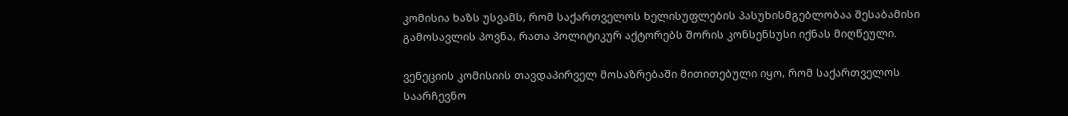კომისია ხაზს უსვამს, რომ საქართველოს ხელისუფლების პასუხისმგებლობაა შესაბამისი გამოსავლის პოვნა, რათა პოლიტიკურ აქტორებს შორის კონსენსუსი იქნას მიღწეული.

ვენეციის კომისიის თავდაპირველ მოსაზრებაში მითითებული იყო, რომ საქართველოს საარჩევნო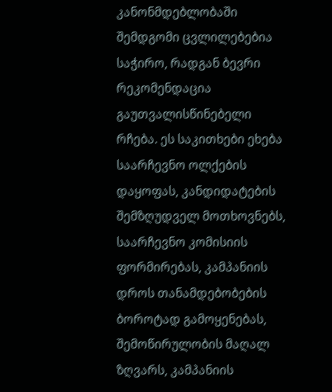კანონმდებლობაში შემდგომი ცვლილებებია საჭირო, რადგან ბევრი რეკომენდაცია გაუთვალისწინებელი რჩება. ეს საკითხები ეხება საარჩევნო ოლქების დაყოფას, კანდიდატების შემზღუდველ მოთხოვნებს, საარჩევნო კომისიის ფორმირებას, კამპანიის დროს თანამდებობების ბოროტად გამოყენებას, შემოწირულობის მაღალ ზღვარს, კამპანიის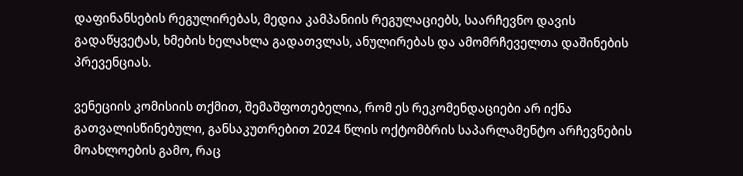დაფინანსების რეგულირებას, მედია კამპანიის რეგულაციებს, საარჩევნო დავის გადაწყვეტას, ხმების ხელახლა გადათვლას, ანულირებას და ამომრჩეველთა დაშინების პრევენციას.

ვენეციის კომისიის თქმით, შემაშფოთებელია, რომ ეს რეკომენდაციები არ იქნა გათვალისწინებული, განსაკუთრებით 2024 წლის ოქტომბრის საპარლამენტო არჩევნების მოახლოების გამო, რაც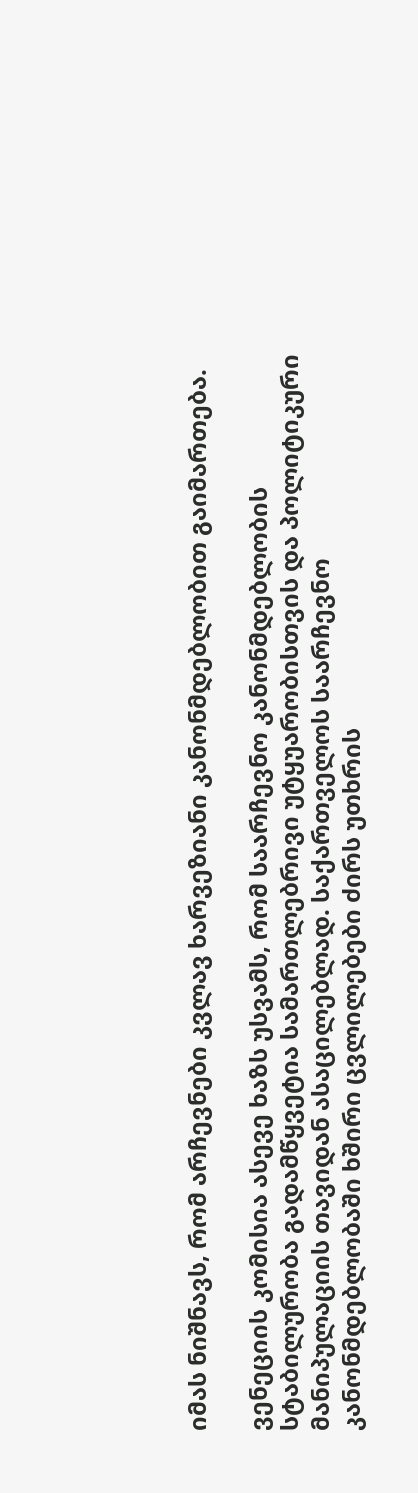იმას ნიშნავს, რომ არჩევნები კვლავ ხარვეზიანი კანონმდებლობით გაიმართება.

ვენეციის კომისია ასევე ხაზს უსვამს, რომ საარჩევნო კანონმდებლობის სტაბილურობა გადამწყვეტია სამართლებრივი უტყუარობისთვის და პოლიტიკური მანიპულაციის თავიდან ასაცილებლად. საქართველოს საარჩევნო კანონმდებლობაში ხშირი ცვლილებები ძირს უთხრის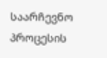საარჩევნო პროცესის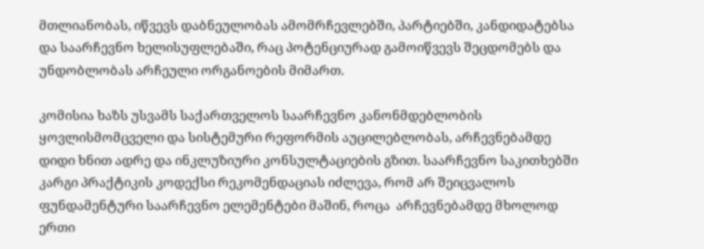მთლიანობას, იწვევს დაბნეულობას ამომრჩევლებში, პარტიებში, კანდიდატებსა და საარჩევნო ხელისუფლებაში, რაც პოტენციურად გამოიწვევს შეცდომებს და უნდობლობას არჩეული ორგანოების მიმართ.

კომისია ხაზს უსვამს საქართველოს საარჩევნო კანონმდებლობის ყოვლისმომცველი და სისტემური რეფორმის აუცილებლობას, არჩევნებამდე დიდი ხნით ადრე და ინკლუზიური კონსულტაციების გზით. საარჩევნო საკითხებში კარგი პრაქტიკის კოდექსი რეკომენდაციას იძლევა, რომ არ შეიცვალოს ფუნდამენტური საარჩევნო ელემენტები მაშინ, როცა  არჩევნებამდე მხოლოდ ერთი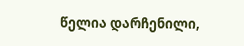წელია დარჩენილი,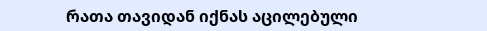რათა თავიდან იქნას აცილებული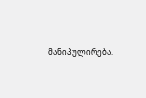მანიპულირება.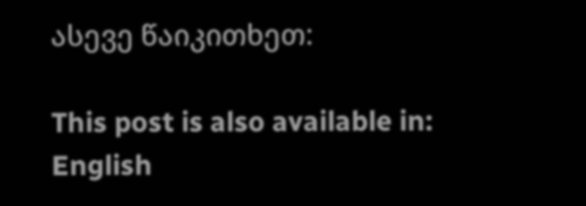ასევე წაიკითხეთ:

This post is also available in: English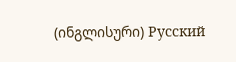(ინგლისური) Русский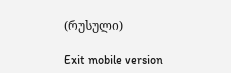(რუსული)

Exit mobile version